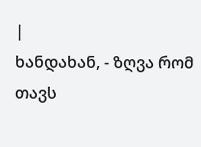|
ხანდახან, - ზღვა რომ თავს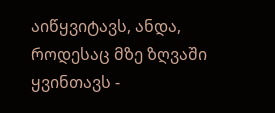აიწყვიტავს, ანდა, როდესაც მზე ზღვაში ყვინთავს -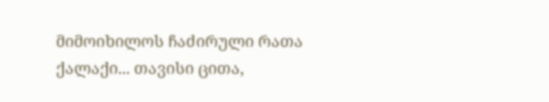მიმოიხილოს ჩაძირული რათა ქალაქი... თავისი ცითა,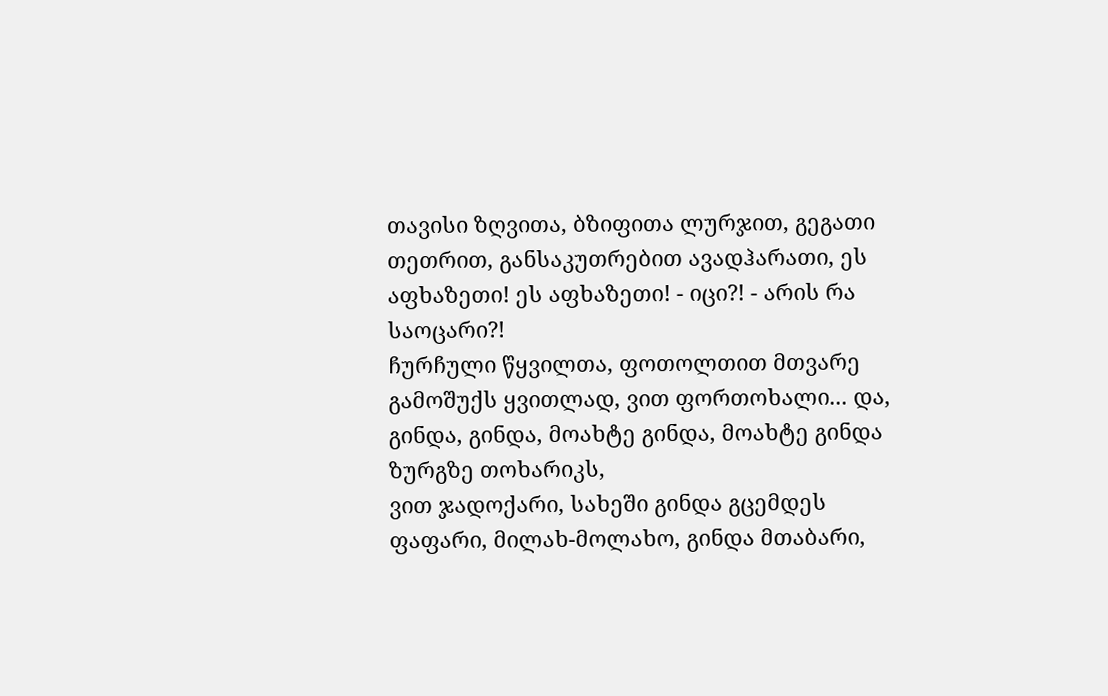თავისი ზღვითა, ბზიფითა ლურჯით, გეგათი თეთრით, განსაკუთრებით ავადჰარათი, ეს აფხაზეთი! ეს აფხაზეთი! - იცი?! - არის რა საოცარი?!
ჩურჩული წყვილთა, ფოთოლთით მთვარე გამოშუქს ყვითლად, ვით ფორთოხალი... და, გინდა, გინდა, მოახტე გინდა, მოახტე გინდა ზურგზე თოხარიკს,
ვით ჯადოქარი, სახეში გინდა გცემდეს ფაფარი, მილახ-მოლახო, გინდა მთაბარი,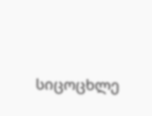სიცოცხლე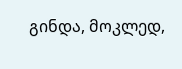გინდა, მოკლედ,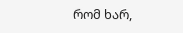რომ ხარ,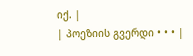იქ. |
| პოეზიის გვერდი • • • |